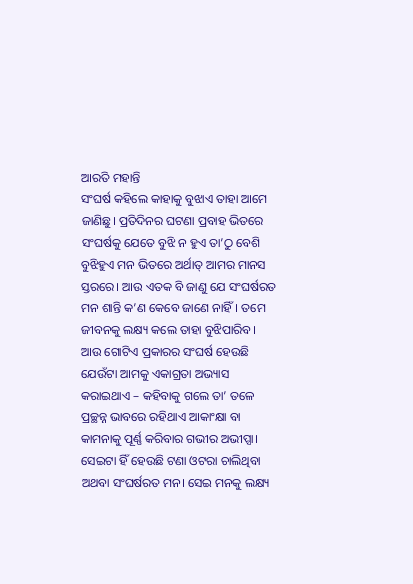ଆରତି ମହାନ୍ତି
ସଂଘର୍ଷ କହିଲେ କାହାକୁ ବୁଝାଏ ତାହା ଆମେ ଜାଣିଛୁ। ପ୍ରତିଦିନର ଘଟଣା ପ୍ରବାହ ଭିତରେ ସଂଘର୍ଷକୁ ଯେତେ ବୁଝି ନ ହୁଏ ତା’ଠୁ ବେଶି ବୁଝିହୁଏ ମନ ଭିତରେ ଅର୍ଥାତ୍ ଆମର ମାନସ ସ୍ତରରେ। ଆଉ ଏତକ ବି ଜାଣୁ ଯେ ସଂଘର୍ଷରତ ମନ ଶାନ୍ତି କ’ଣ କେବେ ଜାଣେ ନାହିଁ। ତମେ ଜୀବନକୁ ଲକ୍ଷ୍ୟ କଲେ ତାହା ବୁଝିପାରିବ। ଆଉ ଗୋଟିଏ ପ୍ରକାରର ସଂଘର୍ଷ ହେଉଛି ଯେଉଁଟା ଆମକୁ ଏକାଗ୍ରତା ଅଭ୍ୟାସ କରାଇଥାଏ – କହିବାକୁ ଗଲେ ତା’ ତଳେ ପ୍ରଚ୍ଛନ୍ନ ଭାବରେ ରହିଥାଏ ଆକାଂକ୍ଷା ବା କାମନାକୁ ପୂର୍ଣ୍ଣ କରିବାର ଗଭୀର ଅଭୀପ୍ସା। ସେଇଟା ହିଁ ହେଉଛି ଟଣା ଓଟରା ଚାଲିଥିବା ଅଥବା ସଂଘର୍ଷରତ ମନ। ସେଇ ମନକୁ ଲକ୍ଷ୍ୟ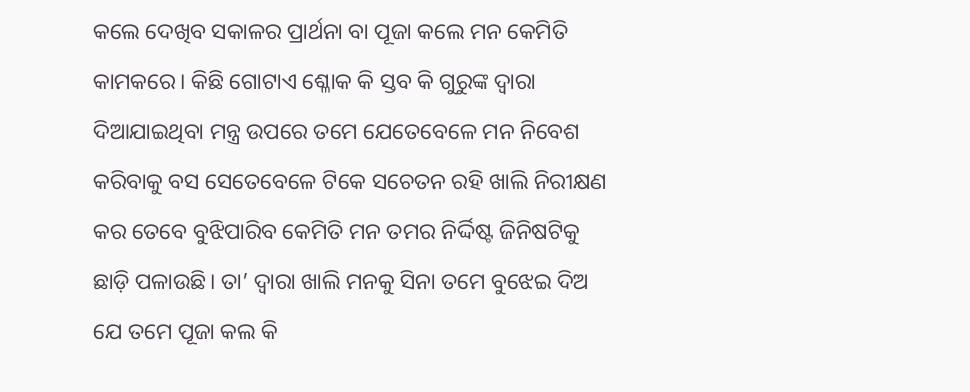କଲେ ଦେଖିବ ସକାଳର ପ୍ରାର୍ଥନା ବା ପୂଜା କଲେ ମନ କେମିତି କାମକରେ। କିଛି ଗୋଟାଏ ଶ୍ଳୋକ କି ସ୍ତବ କି ଗୁରୁଙ୍କ ଦ୍ୱାରା ଦିଆଯାଇଥିବା ମନ୍ତ୍ର ଉପରେ ତମେ ଯେତେବେଳେ ମନ ନିବେଶ କରିବାକୁ ବସ ସେତେବେଳେ ଟିକେ ସଚେତନ ରହି ଖାଲି ନିରୀକ୍ଷଣ କର ତେବେ ବୁଝିପାରିବ କେମିତି ମନ ତମର ନିର୍ଦ୍ଦିଷ୍ଟ ଜିନିଷଟିକୁ ଛାଡ଼ି ପଳାଉଛି। ତା’ ଦ୍ୱାରା ଖାଲି ମନକୁ ସିନା ତମେ ବୁଝେଇ ଦିଅ ଯେ ତମେ ପୂଜା କଲ କି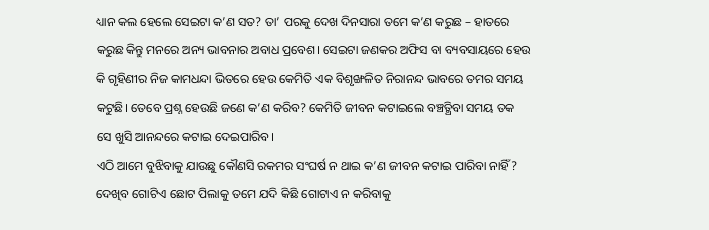ଧ୍ୟାନ କଲ ହେଲେ ସେଇଟା କ’ଣ ସତ? ତା’ ପରକୁ ଦେଖ ଦିନସାରା ତମେ କ’ଣ କରୁଛ – ହାତରେ କରୁଛ କିନ୍ତୁ ମନରେ ଅନ୍ୟ ଭାବନାର ଅବାଧ ପ୍ରବେଶ। ସେଇଟା ଜଣକର ଅଫିସ ବା ବ୍ୟବସାୟରେ ହେଉ କି ଗୃହିଣୀର ନିଜ କାମଧନ୍ଦା ଭିତରେ ହେଉ କେମିତି ଏକ ବିଶୃଙ୍ଖଳିତ ନିରାନନ୍ଦ ଭାବରେ ତମର ସମୟ କଟୁଛି। ତେବେ ପ୍ରଶ୍ନ ହେଉଛି ଜଣେ କ’ଣ କରିବ? କେମିତି ଜୀବନ କଟାଇଲେ ବଞ୍ଚତ୍ଥିବା ସମୟ ତକ ସେ ଖୁସି ଆନନ୍ଦରେ କଟାଇ ଦେଇପାରିବ।
ଏଠି ଆମେ ବୁଝିବାକୁ ଯାଉଛୁ କୌଣସି ରକମର ସଂଘର୍ଷ ନ ଥାଇ କ’ଣ ଜୀବନ କଟାଇ ପାରିବା ନାହିଁ? ଦେଖିବ ଗୋଟିଏ ଛୋଟ ପିଲାକୁ ତମେ ଯଦି କିଛି ଗୋଟାଏ ନ କରିବାକୁ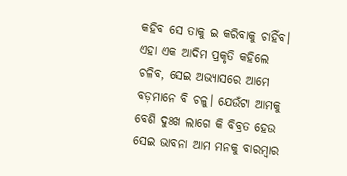କହିବ ସେ ତାକୁ ଇ କରିବାକୁ ଚାହିଁବ। ଏହା ଏକ ଆଦିମ ପ୍ରକୃତି କହିଲେ ଚଳିବ, ସେଇ ଅଭ୍ୟାସରେ ଆମେ ବଡ଼ମାନେ ବି ଚଳୁ। ଯେଉଁଟା ଆମକୁ ବେଶି ଦୁଃଖ ଲାଗେ କି ବିବ୍ରତ ହେଉ ସେଇ ଭାବନା ଆମ ମନକୁ ବାରମ୍ବାର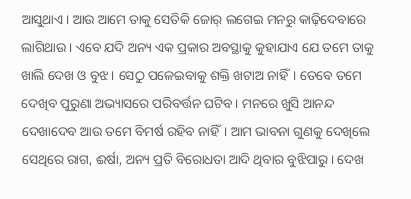ଆସୁଥାଏ। ଆଉ ଆମେ ତାକୁ ସେତିକି ଜୋର୍ ଲଗେଇ ମନରୁ କାଢ଼ିଦେବାରେ ଲାଗିଥାଉ। ଏବେ ଯଦି ଅନ୍ୟ ଏକ ପ୍ରକାର ଅବସ୍ଥାକୁ କୁହାଯାଏ ଯେ ତମେ ତାକୁ ଖାଲି ଦେଖ ଓ ବୁଝ। ସେଠୁ ପଳେଇବାକୁ ଶକ୍ତି ଖଟାଅ ନାହିଁ। ତେବେ ତମେ ଦେଖିବ ପୁରୁଣା ଅଭ୍ୟାସରେ ପରିବର୍ତ୍ତନ ଘଟିବ। ମନରେ ଖୁସି ଆନନ୍ଦ ଦେଖାଦେବ ଆଉ ତମେ ବିମର୍ଷ ରହିବ ନାହିଁ। ଆମ ଭାବନା ଗୁଣକୁ ଦେଖିଲେ ସେଥିରେ ରାଗ, ଈର୍ଷା, ଅନ୍ୟ ପ୍ରତି ବିରୋଧତା ଆଦି ଥିବାର ବୁଝିପାରୁ। ଦେଖ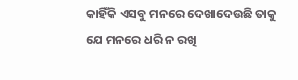କାହିଁକି ଏସବୁ ମନରେ ଦେଖାଦେଉଛି ତାକୁ ଯେ ମନରେ ଧରି ନ ରଖି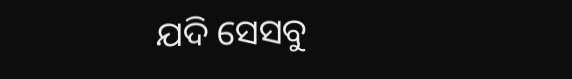ଯଦି ସେସବୁ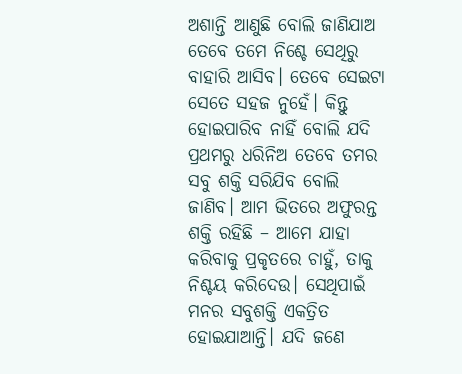ଅଶାନ୍ତି ଆଣୁଛି ବୋଲି ଜାଣିଯାଅ ତେବେ ତମେ ନିଶ୍ଚେ ସେଥିରୁ ବାହାରି ଆସିବ। ତେବେ ସେଇଟା ସେତେ ସହଜ ନୁହେଁ। କିନ୍ତୁ ହୋଇପାରିବ ନାହିଁ ବୋଲି ଯଦି ପ୍ରଥମରୁ ଧରିନିଅ ତେବେ ତମର ସବୁ ଶକ୍ତି ସରିଯିବ ବୋଲି ଜାଣିବ। ଆମ ଭିତରେ ଅଫୁରନ୍ତ ଶକ୍ତି ରହିଛି – ଆମେ ଯାହା କରିବାକୁ ପ୍ରକୃତରେ ଚାହୁଁ, ତାକୁ ନିଶ୍ଚୟ କରିଦେଉ। ସେଥିପାଇଁ ମନର ସବୁଶକ୍ତି ଏକତ୍ରିତ ହୋଇଯାଆନ୍ତି। ଯଦି ଜଣେ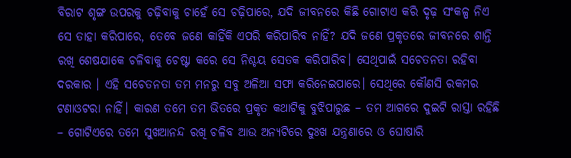ବିରାଟ ଶୃଙ୍ଗ ଉପରକୁ ଚଢ଼ିବାକୁ ଚାହେଁ ସେ ଚଢ଼ିପାରେ, ଯଦି ଜୀବନରେ କିଛି ଗୋଟାଏ କରି ଦୃଢ଼ ସଂକଳ୍ପ ନିଏ ସେ ତାହା କରିପାରେ, ତେବେ ଜଣେ କାହିଁକି ଏପରି କରିପାରିବ ନାହିଁ? ଯଦି ଜଣେ ପ୍ରକୃତରେ ଜୀବନରେ ଶାନ୍ତି ରଖି ଶେଷଯାକେ ଚଳିବାକୁ ଚେଷ୍ଟା କରେ ସେ ନିଶ୍ଚୟ ସେତକ କରିପାରିବ। ସେଥିପାଇଁ ସଚେତନତା ରହିବା ଦରକାର । ଏହି ସଚେତନତା ତମ ମନରୁ ସବୁ ଅଳିଆ ସଫା କରିନେଇପାରେ। ସେଥିରେ କୌଣସି ରକମର ଟଣାଓଟରା ନାହିଁ। କାରଣ ତମେ ତମ ଭିତରେ ପ୍ରକୃତ କଥାଟିକୁ ବୁଝିପାରୁଛ – ତମ ଆଗରେ ଦୁଇଟି ରାସ୍ତା ରହିଛି – ଗୋଟିଏରେ ତମେ ସୁଖଆନନ୍ଦ ରଖି ଚଳିବ ଆଉ ଅନ୍ୟଟିରେ ଦୁଃଖ ଯନ୍ତ୍ରଣାରେ ଓ ଘୋଷାରି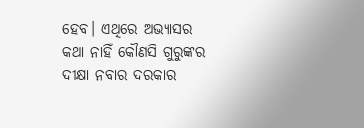ହେବ। ଏଥିରେ ଅଭ୍ୟାସର କଥା ନାହିଁ କୌଣସି ଗୁରୁଙ୍କର ଦୀକ୍ଷା ନବାର ଦରକାର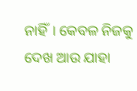ନାହିଁ। କେବଳ ନିଜକୁ ଦେଖ ଆଉ ଯାହା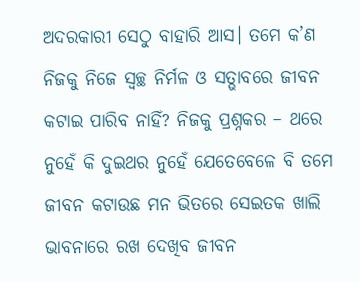ଅଦରକାରୀ ସେଠୁ ବାହାରି ଆସ। ତମେ କ’ଣ ନିଜକୁ ନିଜେ ସ୍ବଚ୍ଛ ନିର୍ମଳ ଓ ସତ୍ଭାବରେ ଜୀବନ କଟାଇ ପାରିବ ନାହିଁ? ନିଜକୁ ପ୍ରଶ୍ନକର – ଥରେ ନୁହେଁ କି ଦୁଇଥର ନୁହେଁ ଯେତେବେଳେ ବି ତମେ ଜୀବନ କଟାଉଛ ମନ ଭିତରେ ସେଇତକ ଖାଲି ଭାବନାରେ ରଖ ଦେଖିବ ଜୀବନ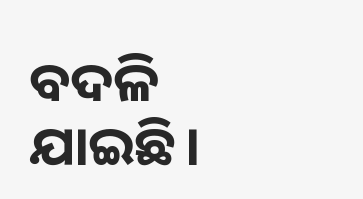ବଦଳି ଯାଇଛି।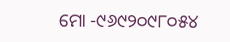ମୋ -୯୬୯୨୦୯୮୦୫୪